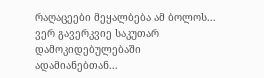რაღაცეები მეყალბება ამ ბოლოს... ვერ გავერკვიე საკუთარ დამოკიდებულებაში ადამიანებთან...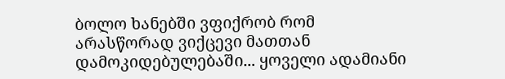ბოლო ხანებში ვფიქრობ რომ არასწორად ვიქცევი მათთან დამოკიდებულებაში... ყოველი ადამიანი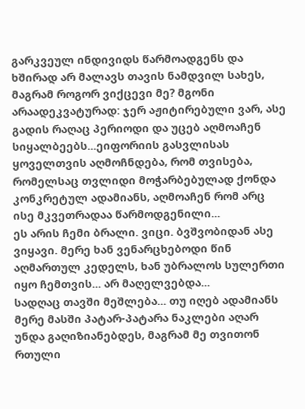გარკვეულ ინდივიდს წარმოადგენს და ხშირად არ მალავს თავის ნამდვილ სახეს, მაგრამ როგორ ვიქცევი მე? მგონი არაადეკვატურად: ჯერ აჟიტირებული ვარ, ასე გადის რაღაც პერიოდი და უცებ აღმოაჩენ სიყალბეებს...ეიფორიის გასვლისას ყოველთვის აღმოჩნდება, რომ თვისება, რომელსაც თვლიდი მოჭარბებულად ქონდა კონკრეტულ ადამიანს, აღმოაჩენ რომ არც ისე მკვეთრადაა წარმოდგენილი...
ეს არის ჩემი ბრალი. ვიცი. ბვშვობიდან ასე ვიყავი. მერე ხან ვენარცხებოდი წინ აღმართულ კედელს, ხან უბრალოს სულერთი იყო ჩემთვის... არ მაღელვებდა...
სადღაც თავში მეშლება... თუ იღებ ადამიანს მერე მასში პატარ-პატარა ნაკლები აღარ უნდა გაღიზიანებდეს, მაგრამ მე თვითონ რთული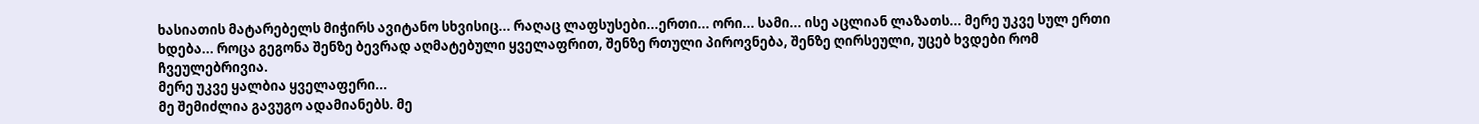ხასიათის მატარებელს მიჭირს ავიტანო სხვისიც... რაღაც ლაფსუსები...ერთი... ორი... სამი... ისე აცლიან ლაზათს... მერე უკვე სულ ერთი ხდება... როცა გეგონა შენზე ბევრად აღმატებული ყველაფრით, შენზე რთული პიროვნება, შენზე ღირსეული, უცებ ხვდები რომ ჩვეულებრივია.
მერე უკვე ყალბია ყველაფერი...
მე შემიძლია გავუგო ადამიანებს. მე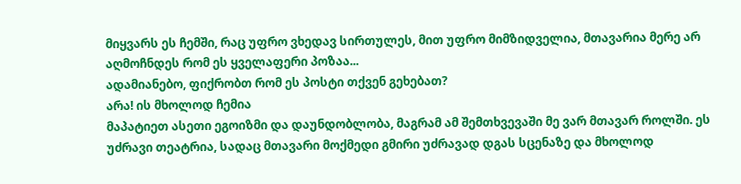მიყვარს ეს ჩემში, რაც უფრო ვხედავ სირთულეს, მით უფრო მიმზიდველია, მთავარია მერე არ აღმოჩნდეს რომ ეს ყველაფერი პოზაა...
ადამიანებო, ფიქრობთ რომ ეს პოსტი თქვენ გეხებათ?
არა! ის მხოლოდ ჩემია
მაპატიეთ ასეთი ეგოიზმი და დაუნდობლობა, მაგრამ ამ შემთხვევაში მე ვარ მთავარ როლში. ეს უძრავი თეატრია, სადაც მთავარი მოქმედი გმირი უძრავად დგას სცენაზე და მხოლოდ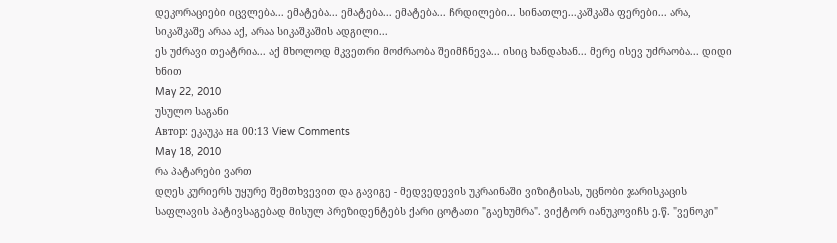დეკორაციები იცვლება... ემატება... ემატება... ემატება... ჩრდილები... სინათლე...კაშკაშა ფერები... არა, სიკაშკაშე არაა აქ, არაა სიკაშკაშის ადგილი...
ეს უძრავი თეატრია... აქ მხოლოდ მკვეთრი მოძრაობა შეიმჩნევა... ისიც ხანდახან... მერე ისევ უძრაობა... დიდი ხნით
May 22, 2010
უსულო საგანი
Автор: ეკაუკა на 00:13 View Comments
May 18, 2010
რა პატარები ვართ
დღეს კურიერს უყურე შემთხვევით და გავიგე - მედვედევის უკრაინაში ვიზიტისას, უცნობი ჯარისკაცის საფლავის პატივსაგებად მისულ პრეზიდენტებს ქარი ცოტათი "გაეხუმრა". ვიქტორ იანუკოვიჩს ე.წ. "ვენოკი"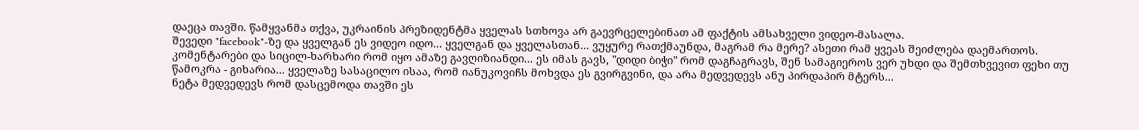დაეცა თავში. წამყვანმა თქვა, უკრაინის პრეზიდენტმა ყველას სთხოვა არ გაევრცელებინათ ამ ფაქტის ამსახველი ვიდეო-მასალა.
შევედი "facebook"-ზე და ყველგან ეს ვიდეო იდო... ყველგან და ყველასთან... ვუყურე რათქმაუნდა, მაგრამ რა მერე? ასეთი რამ ყვეას შეიძლება დაემართოს.
კომენტარები და სიცილ-ხარხარი რომ იყო ამაზე გავღიზიანდი... ეს იმას გავს, "დიდი ბიჭი" რომ დაგჩაგრავს, შენ სამაგიეროს ვერ უხდი და შემთხვევით ფეხი თუ წამოკრა - გიხარია... ყველაზე სასაცილო ისაა, რომ იანუკოვიჩს მოხვდა ეს გვირგვინი, და არა მედვედევს ანუ პირდაპირ მტერს...
ნეტა მედვედევს რომ დასცემოდა თავში ეს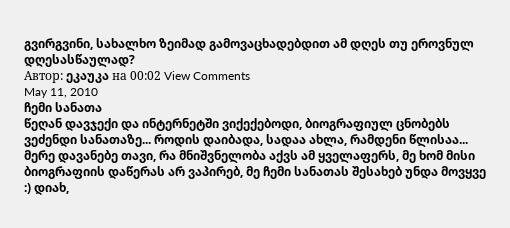გვირგვინი, სახალხო ზეიმად გამოვაცხადებდით ამ დღეს თუ ეროვნულ დღესასწაულად?
Автор: ეკაუკა на 00:02 View Comments
May 11, 2010
ჩემი სანათა
წეღან დავჯექი და ინტერნეტში ვიქექებოდი, ბიოგრაფიულ ცნობებს ვეძენდი სანათაზე... როდის დაიბადა, სადაა ახლა, რამდენი წლისაა... მერე დავანებე თავი, რა მნიშვნელობა აქვს ამ ყველაფერს, მე ხომ მისი ბიოგრაფიის დაწერას არ ვაპირებ, მე ჩემი სანათას შესახებ უნდა მოვყვე :) დიახ,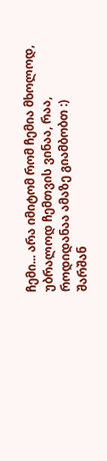ჩემი... არა იმიტომ რომ ჩემია მხოლოდ, უბრალოდ ჩემთვის ვინაა, რაა, როდიდანაა ამაზე გიამბობთ :)
შარშან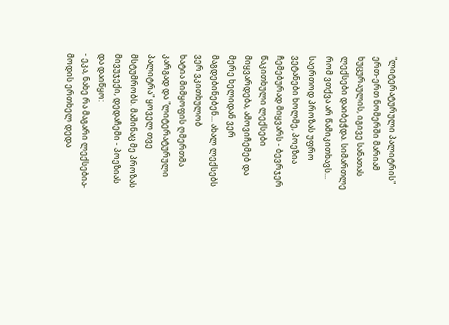"ლიტერატურული პალიტრის" ერთ-ერთ ნომერში მარიამ ხუცურაულის, იგივე სანათას ლექსები დაიბეჭდა. სიმართლე რომ ვთქვა არ წამიკითხავს... საერთოდ პროზას უფრო ვეტანები ხოლმე, პოეზია ჩემებურად მიყვარს - ბევრჯერ წაკითხული ლექსები მიყვარდება, ამოვიჩემებ და მერე ხელიდან ვერ მაგდებინებენ... ახალ ლექსებს ვერ ვკითხულობ
ხატია მიმყოფის ღმერთმა კარგად და "ლიტერატურული პალიტრა" ყოველ თვე მსტუმრობს. მაშინაც მე პროზას მივუჯექი, დედაჩემი - პოეზიას და დაიწყო:
- ეკა, ნახე რა მაგარი ლექსებია- მოდის ერთხელ დედა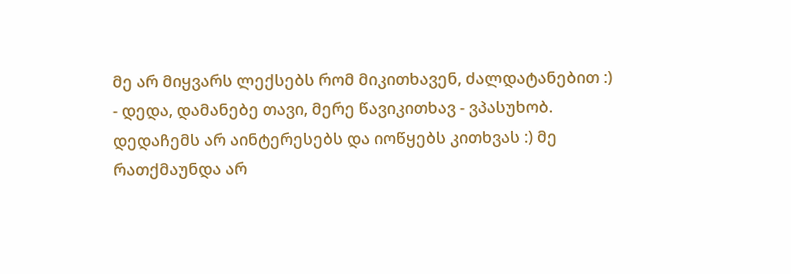მე არ მიყვარს ლექსებს რომ მიკითხავენ, ძალდატანებით :)
- დედა, დამანებე თავი, მერე წავიკითხავ - ვპასუხობ.
დედაჩემს არ აინტერესებს და იოწყებს კითხვას :) მე რათქმაუნდა არ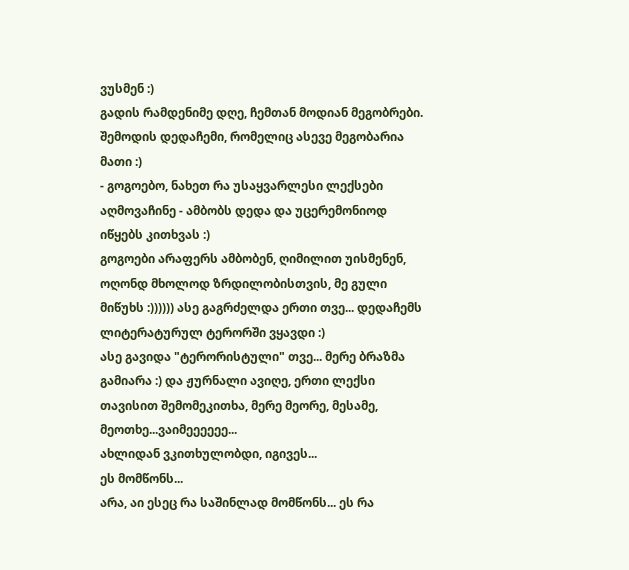ვუსმენ :)
გადის რამდენიმე დღე, ჩემთან მოდიან მეგობრები. შემოდის დედაჩემი, რომელიც ასევე მეგობარია მათი :)
- გოგოებო, ნახეთ რა უსაყვარლესი ლექსები აღმოვაჩინე - ამბობს დედა და უცერემონიოდ იწყებს კითხვას :)
გოგოები არაფერს ამბობენ, ღიმილით უისმენენ, ოღონდ მხოლოდ ზრდილობისთვის, მე გული მიწუხს :)))))) ასე გაგრძელდა ერთი თვე... დედაჩემს ლიტერატურულ ტერორში ვყავდი :)
ასე გავიდა "ტერორისტული" თვე... მერე ბრაზმა გამიარა :) და ჟურნალი ავიღე, ერთი ლექსი თავისით შემომეკითხა, მერე მეორე, მესამე, მეოთხე...ვაიმეეეეეე...
ახლიდან ვკითხულობდი, იგივეს...
ეს მომწონს...
არა, აი ესეც რა საშინლად მომწონს... ეს რა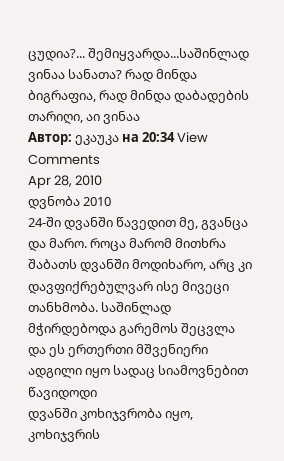ცუდია?... შემიყვარდა...საშინლად
ვინაა სანათა? რად მინდა ბიგრაფია, რად მინდა დაბადების თარიღი, აი ვინაა
Автор: ეკაუკა на 20:34 View Comments
Apr 28, 2010
დვნობა 2010
24-ში დვანში წავედით მე, გვანცა და მარო. როცა მარომ მითხრა შაბათს დვანში მოდიხარო, არც კი დავფიქრებულვარ ისე მივეცი თანხმობა. საშინლად მჭირდებოდა გარემოს შეცვლა და ეს ერთერთი მშვენიერი ადგილი იყო სადაც სიამოვნებით წავიდოდი
დვანში კოხიჯვრობა იყო, კოხიჯვრის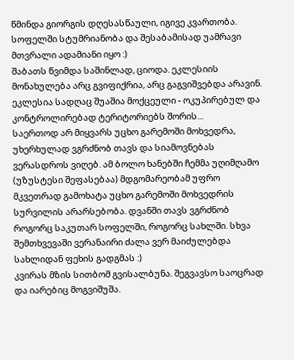წმინდა გიორგის დღესასწაული, იგივე კვართობა. სოფელში სტუმრიანობა და შესაბამისად უამრავი მთვრალი ადამიანი იყო :)
შაბათს წვიმდა საშინლად, ციოდა. ეკლესიის მონახულება არც გვიფიქრია, არც გაგვიშვებდა არავინ. ეკლესია სადღაც შუაშია მოქცეული - ოკუპირებულ და კონტროლირებად ტერიტორიებს შორის...
საერთოდ არ მიყვარს უცხო გარემოში მოხვედრა, უხერხულად ვგრძნობ თავს და სიამოვნებას ვერასდროს ვიღებ. ამ ბოლო ხანებში ჩემმა უღიმღამო (უზუსტესი შეფასებაა) მდგომარეობამ უფრო მკვეთრად გამოხატა უცხო გარემოში მოხვედრის სურვილის არარსებობა. დვანში თავს ვგრძნობ როგორც საკუთარ სოფელში, როგორც სახლში. სხვა შემთხვევაში ვერანაირი ძალა ვერ მაიძულებდა სახლიდან ფეხის გადგმას :)
კვირას მზის სითბომ გვისალბუნა. შეგვავსო საოცრად და იარებიც მოგვიშუშა.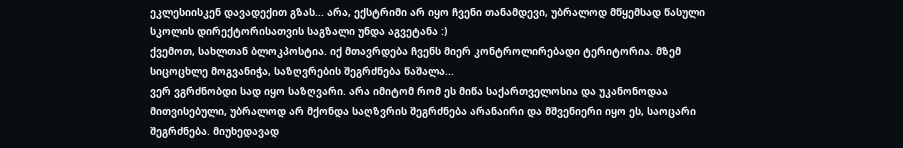ეკლესიისკენ დავადექით გზას... არა, ექსტრიმი არ იყო ჩვენი თანამდევი, უბრალოდ მწყემსად წასული სკოლის დირექტორისათვის საგზალი უნდა აგვეტანა :)
ქვემოთ, სახლთან ბლოკპოსტია. იქ მთავრდება ჩვენს მიერ კონტროლირებადი ტერიტორია. მზემ სიცოცხლე მოგვანიჭა, საზღვრების შეგრძნება წაშალა...
ვერ ვგრძნობდი სად იყო საზღვარი. არა იმიტომ რომ ეს მიწა საქართველოსია და უკანონოდაა მითვისებული, უბრალოდ არ მქონდა საღზვრის შეგრძნება არანაირი და მშვენიერი იყო ეს, საოცარი შეგრძნება. მიუხედავად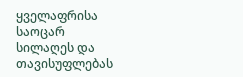ყველაფრისა საოცარ სილაღეს და თავისუფლებას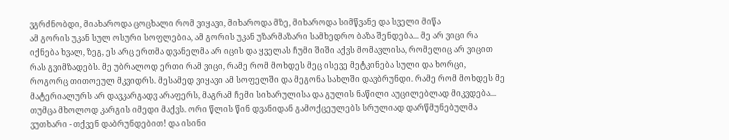ვგრძნობდი, მიახაროდა ცოცხალი რომ ვიყავი, მიხაროდა მზე, მიხაროდა სიმწვანე და სველი მიწა
ამ გორის უკან სულ ოსური სოფლებია, ამ გორის უკან უზარმაზარი სამხედრო ბაზა შენდება... მე არ ვიცი რა იქნება ხვალ, ზეგ, ეს არც ერთმა დვანელმა არ იცის და ყველას ჩუმი შიში აქვს მომავლისა, რომელიც არ ვიცით რას გვიმზადებს. მე უბრალოდ ერთი რამ ვიცი, რამე რომ მოხდეს მეც ისევე მეტკინება სული და ხორცი, როგორც თითოეულ მკვიდრს. მესამედ ვიყავი ამ სოფელში და მეგონა სახლში დავბრუნდი. რამე რომ მოხდეს მე მატერიალურს არ დავკარგადვ არაფერს, მაგრამ ჩემი სიხარულისა და გულის ნაწილი აუცილებლად მიკვდება... თუმცა მხოლოდ კარგის იმედი მაქვს. ორი წლის წინ დვანიდან გამოქცეულებს სრულიად დარწმუნებულმა ვუთხარი - თქვენ დაბრუნდებით! და ისინი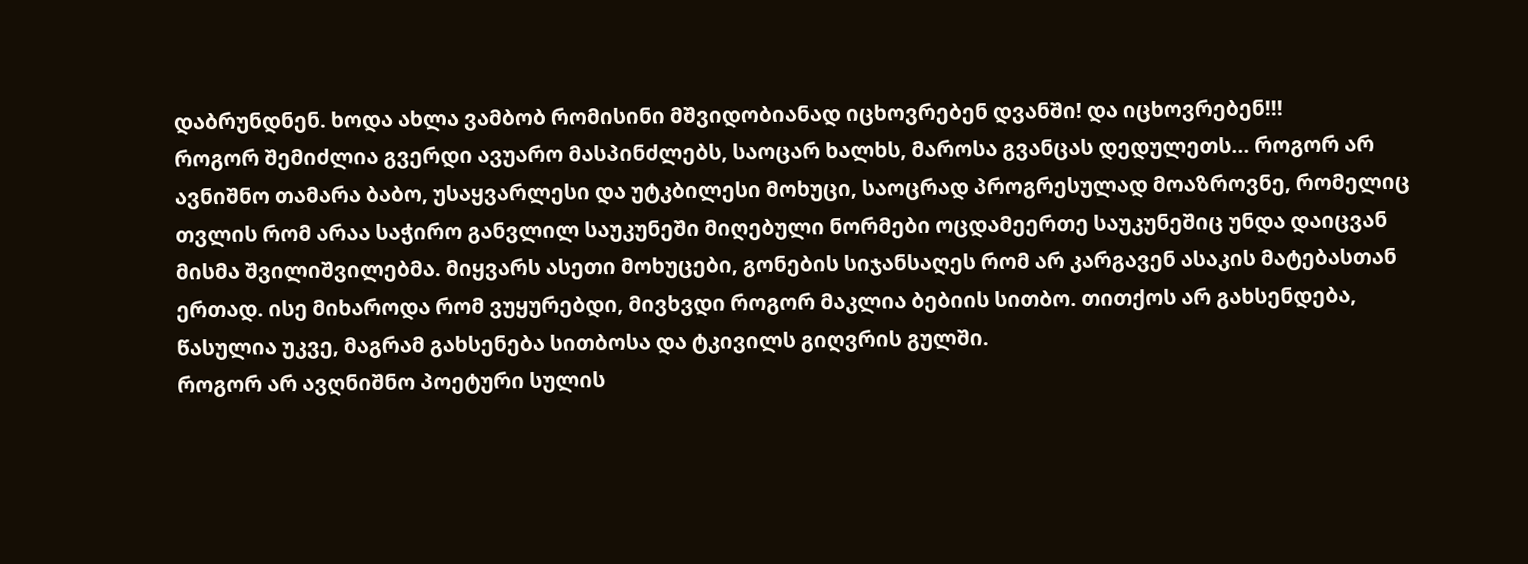დაბრუნდნენ. ხოდა ახლა ვამბობ რომისინი მშვიდობიანად იცხოვრებენ დვანში! და იცხოვრებენ!!!
როგორ შემიძლია გვერდი ავუარო მასპინძლებს, საოცარ ხალხს, მაროსა გვანცას დედულეთს... როგორ არ ავნიშნო თამარა ბაბო, უსაყვარლესი და უტკბილესი მოხუცი, საოცრად პროგრესულად მოაზროვნე, რომელიც თვლის რომ არაა საჭირო განვლილ საუკუნეში მიღებული ნორმები ოცდამეერთე საუკუნეშიც უნდა დაიცვან მისმა შვილიშვილებმა. მიყვარს ასეთი მოხუცები, გონების სიჯანსაღეს რომ არ კარგავენ ასაკის მატებასთან ერთად. ისე მიხაროდა რომ ვუყურებდი, მივხვდი როგორ მაკლია ბებიის სითბო. თითქოს არ გახსენდება, წასულია უკვე, მაგრამ გახსენება სითბოსა და ტკივილს გიღვრის გულში.
როგორ არ ავღნიშნო პოეტური სულის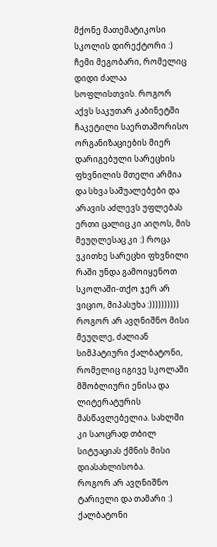მქონე მათემატიკოსი სკოლის დირექტორი :) ჩემი მეგობარი, რომელიც დიდი ძალაა სოფლისთვის. როგორ აქვს საკუთარ კაბინეტში ჩაკეტილი საერთაშორისო ორგანიზაციების მიერ დარიგებული სარეცხის ფხვნილის მთელი არმია და სხვა საშუალებები და არავის აძლევს უფლებას ერთი ცალიც კი აიღოს, მის მეუღლესაც კი :) როცა ვკითხე სარეცხი ფხვნილი რაში უნდა გამოიყენოთ სკოლაში-თქო ჯერ არ ვიციო, მიპასუხა :))))))))))
როგორ არ ავღნიშნო მისი მეუღლე, ძალიან სიმპატიური ქალბატონი, რომელიც იგივე სკოლაში მშობლიური ენისა და ლიტერატურის მასწავლებელია. სახლში კი საოცრად თბილ სიტუაციას ქმნის მისი დიასახლისობა.
როგორ არ ავღნიშნო ტარიელი და თამარი :) ქალბატონი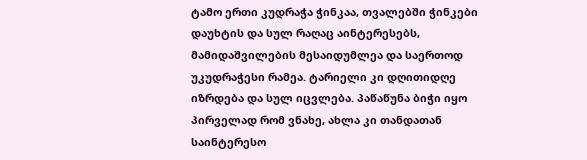ტამო ერთი კუდრაჭა ჭინკაა, თვალებში ჭინკები დაუხტის და სულ რაღაც აინტერესებს, მამიდაშვილების მესაიდუმლეა და საერთოდ უკუდრაჭესი რამეა. ტარიელი კი დღითიდღე იზრდება და სულ იცვლება. პაწაწუნა ბიჭი იყო პირველად რომ ვნახე, ახლა კი თანდათან საინტერესო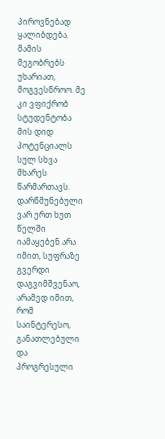პიროვნებად ყალიბდება. მამის მეგობრებს უხარიათ, მოგვესწროო. მე კი ვფიქრობ სტუდენტობა მის დიდ პოტენციალს სულ სხვა მხარეს წარმართავს. დარწმუნებული ვარ ერთ ხუთ წელში იამაყებენ არა იმით, სუფრაზე გვერდი დაგვიმშვენაო, არამედ იმით, რომ საინტერესო, განათლებული და პროგრესული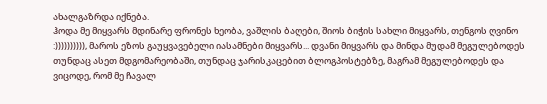ახალგაზრდა იქნება.
ჰოდა მე მიყვარს მდინარე ფრონეს ხეობა, ვაშლის ბაღები, შიოს ბიჭის სახლი მიყვარს, თენგოს ღვინო :)))))))))), მაროს ეზოს გაუყვავებელი იასამნები მიყვარს... დვანი მიყვარს და მინდა მუდამ მეგულებოდეს თუნდაც ასეთ მდგომარეობაში, თუნდაც ჯარისკაცებით ბლოგპოსტებზე, მაგრამ მეგულებოდეს და ვიცოდე, რომ მე ჩავალ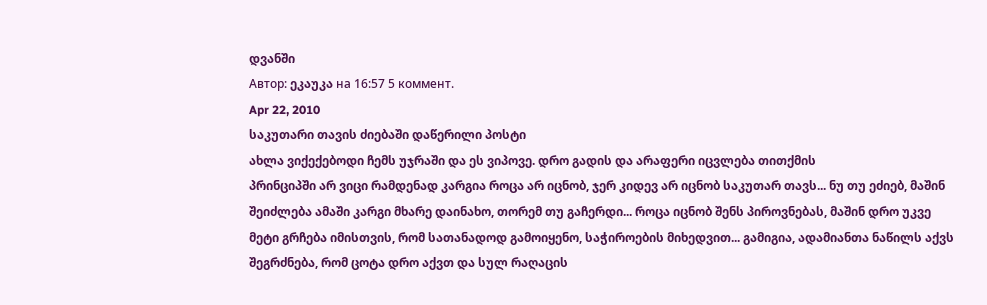დვანში
Автор: ეკაუკა на 16:57 5 коммент.
Apr 22, 2010
საკუთარი თავის ძიებაში დაწერილი პოსტი
ახლა ვიქექებოდი ჩემს უჯრაში და ეს ვიპოვე. დრო გადის და არაფერი იცვლება თითქმის
პრინციპში არ ვიცი რამდენად კარგია როცა არ იცნობ, ჯერ კიდევ არ იცნობ საკუთარ თავს... ნუ თუ ეძიებ, მაშინ შეიძლება ამაში კარგი მხარე დაინახო, თორემ თუ გაჩერდი... როცა იცნობ შენს პიროვნებას, მაშინ დრო უკვე მეტი გრჩება იმისთვის, რომ სათანადოდ გამოიყენო, საჭიროების მიხედვით... გამიგია, ადამიანთა ნაწილს აქვს შეგრძნება, რომ ცოტა დრო აქვთ და სულ რაღაცის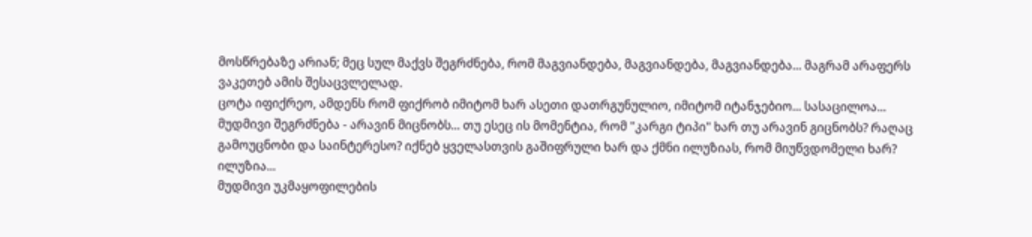მოსწრებაზე არიან; მეც სულ მაქვს შეგრძნება, რომ მაგვიანდება, მაგვიანდება, მაგვიანდება... მაგრამ არაფერს ვაკეთებ ამის შესაცვლელად.
ცოტა იფიქრეო, ამდენს რომ ფიქრობ იმიტომ ხარ ასეთი დათრგუნულიო, იმიტომ იტანჯებიო... სასაცილოა...
მუდმივი შეგრძნება - არავინ მიცნობს... თუ ესეც ის მომენტია, რომ "კარგი ტიპი" ხარ თუ არავინ გიცნობს? რაღაც გამოუცნობი და საინტერესო? იქნებ ყველასთვის გაშიფრული ხარ და ქმნი ილუზიას, რომ მიუწვდომელი ხარ? ილუზია...
მუდმივი უკმაყოფილების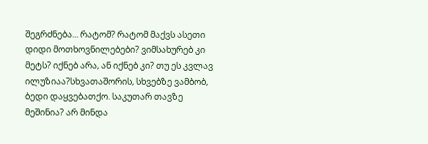შეგრძნება... რატომ? რატომ მაქვს ასეთი დიდი მოთხოვნილებები? ვიმსახურებ კი მეტს? იქნებ არა, ან იქნებ კი? თუ ეს კვლავ ილუზიაა?სხვათაშორის, სხვებზე ვამბობ, ბედი დაყვებათქო. საკუთარ თავზე მეშინია? არ მინდა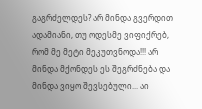გაგრძელდეს? არ მინდა გვერდით ადამიანი, თუ ოდესმე ვიფიქრებ, რომ მე მეტი მეკუთვნოდა!!! არ მინდა მქონდეს ეს შეგრძნება და მინდა ვიყო შევსებული... აი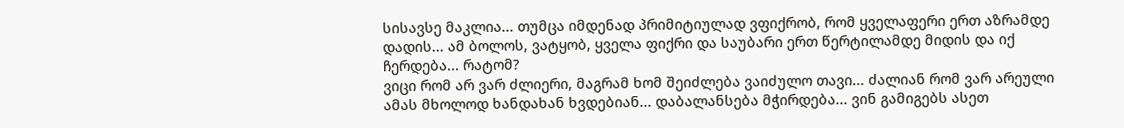სისავსე მაკლია... თუმცა იმდენად პრიმიტიულად ვფიქრობ, რომ ყველაფერი ერთ აზრამდე დადის... ამ ბოლოს, ვატყობ, ყველა ფიქრი და საუბარი ერთ წერტილამდე მიდის და იქ ჩერდება... რატომ?
ვიცი რომ არ ვარ ძლიერი, მაგრამ ხომ შეიძლება ვაიძულო თავი... ძალიან რომ ვარ არეული ამას მხოლოდ ხანდახან ხვდებიან... დაბალანსება მჭირდება... ვინ გამიგებს ასეთ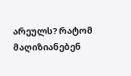არეულს? რატომ მაღიზიანებენ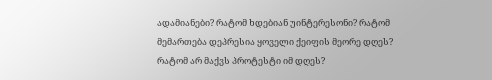ადამიანები? რატომ ხდებიან უინტერესონი? რატომ მემართება დეპრესია ყოველი ქეიფის მეორე დღეს? რატომ არ მაქვს პროტესტი იმ დღეს?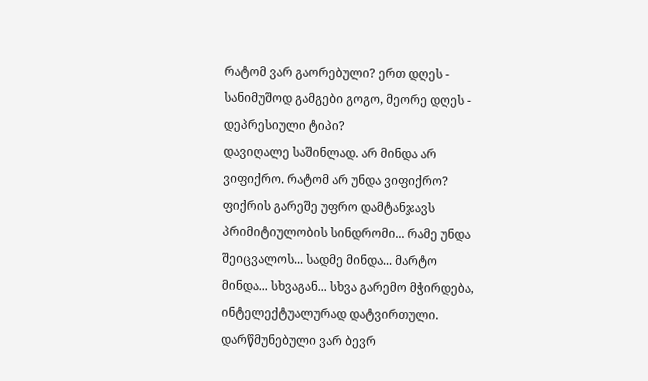რატომ ვარ გაორებული? ერთ დღეს - სანიმუშოდ გამგები გოგო, მეორე დღეს - დეპრესიული ტიპი?
დავიღალე საშინლად. არ მინდა არ ვიფიქრო. რატომ არ უნდა ვიფიქრო? ფიქრის გარეშე უფრო დამტანჯავს პრიმიტიულობის სინდრომი... რამე უნდა შეიცვალოს... სადმე მინდა... მარტო მინდა... სხვაგან... სხვა გარემო მჭირდება, ინტელექტუალურად დატვირთული. დარწმუნებული ვარ ბევრ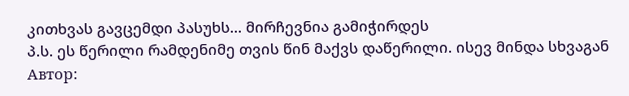კითხვას გავცემდი პასუხს... მირჩევნია გამიჭირდეს
პ.ს. ეს წერილი რამდენიმე თვის წინ მაქვს დაწერილი. ისევ მინდა სხვაგან
Автор: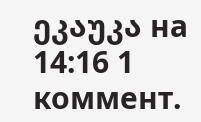ეკაუკა на 14:16 1 коммент.